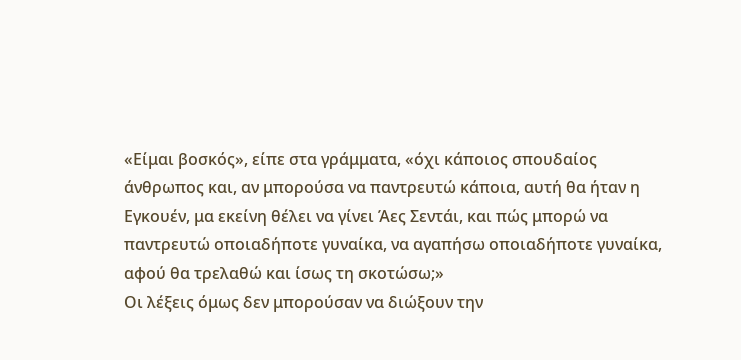«Είμαι βοσκός», είπε στα γράμματα, «όχι κάποιος σπουδαίος άνθρωπος και, αν μπορούσα να παντρευτώ κάποια, αυτή θα ήταν η Εγκουέν, μα εκείνη θέλει να γίνει Άες Σεντάι, και πώς μπορώ να παντρευτώ οποιαδήποτε γυναίκα, να αγαπήσω οποιαδήποτε γυναίκα, αφού θα τρελαθώ και ίσως τη σκοτώσω;»
Οι λέξεις όμως δεν μπορούσαν να διώξουν την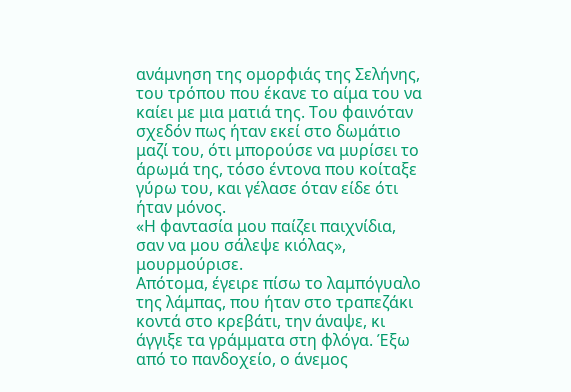ανάμνηση της ομορφιάς της Σελήνης, του τρόπου που έκανε το αίμα του να καίει με μια ματιά της. Του φαινόταν σχεδόν πως ήταν εκεί στο δωμάτιο μαζί του, ότι μπορούσε να μυρίσει το άρωμά της, τόσο έντονα που κοίταξε γύρω του, και γέλασε όταν είδε ότι ήταν μόνος.
«Η φαντασία μου παίζει παιχνίδια, σαν να μου σάλεψε κιόλας», μουρμούρισε.
Απότομα, έγειρε πίσω το λαμπόγυαλο της λάμπας, που ήταν στο τραπεζάκι κοντά στο κρεβάτι, την άναψε, κι άγγιξε τα γράμματα στη φλόγα. Έξω από το πανδοχείο, ο άνεμος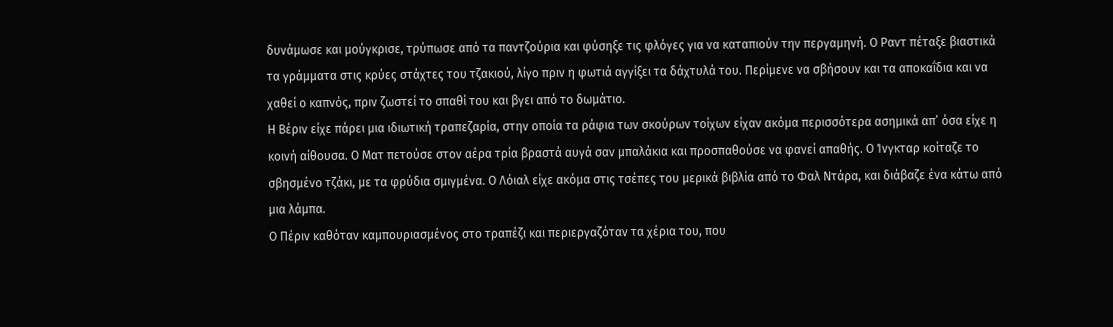δυνάμωσε και μούγκρισε, τρύπωσε από τα παντζούρια και φύσηξε τις φλόγες για να καταπιούν την περγαμηνή. Ο Ραντ πέταξε βιαστικά τα γράμματα στις κρύες στάχτες του τζακιού, λίγο πριν η φωτιά αγγίξει τα δάχτυλά του. Περίμενε να σβήσουν και τα αποκαΐδια και να χαθεί ο καπνός, πριν ζωστεί το σπαθί του και βγει από το δωμάτιο.
Η Βέριν είχε πάρει μια ιδιωτική τραπεζαρία, στην οποία τα ράφια των σκούρων τοίχων είχαν ακόμα περισσότερα ασημικά απ’ όσα είχε η κοινή αίθουσα. Ο Ματ πετούσε στον αέρα τρία βραστά αυγά σαν μπαλάκια και προσπαθούσε να φανεί απαθής. Ο Ίνγκταρ κοίταζε το σβησμένο τζάκι, με τα φρύδια σμιγμένα. Ο Λόιαλ είχε ακόμα στις τσέπες του μερικά βιβλία από το Φαλ Ντάρα, και διάβαζε ένα κάτω από μια λάμπα.
Ο Πέριν καθόταν καμπουριασμένος στο τραπέζι και περιεργαζόταν τα χέρια του, που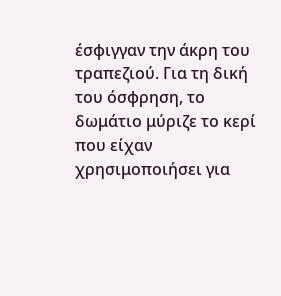έσφιγγαν την άκρη του τραπεζιού. Για τη δική του όσφρηση, το δωμάτιο μύριζε το κερί που είχαν χρησιμοποιήσει για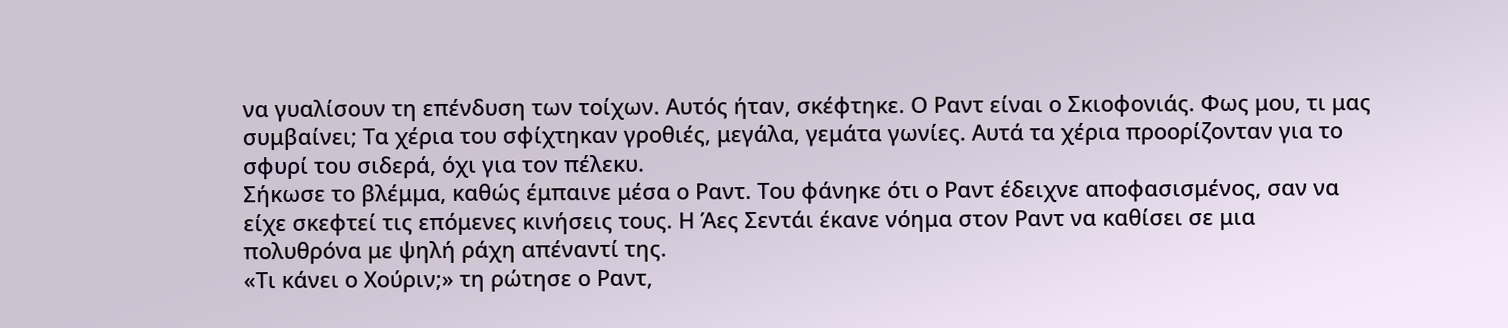να γυαλίσουν τη επένδυση των τοίχων. Αυτός ήταν, σκέφτηκε. Ο Ραντ είναι ο Σκιοφονιάς. Φως μου, τι μας συμβαίνει; Τα χέρια του σφίχτηκαν γροθιές, μεγάλα, γεμάτα γωνίες. Αυτά τα χέρια προορίζονταν για το σφυρί του σιδερά, όχι για τον πέλεκυ.
Σήκωσε το βλέμμα, καθώς έμπαινε μέσα ο Ραντ. Του φάνηκε ότι ο Ραντ έδειχνε αποφασισμένος, σαν να είχε σκεφτεί τις επόμενες κινήσεις τους. Η Άες Σεντάι έκανε νόημα στον Ραντ να καθίσει σε μια πολυθρόνα με ψηλή ράχη απέναντί της.
«Τι κάνει ο Χούριν;» τη ρώτησε ο Ραντ,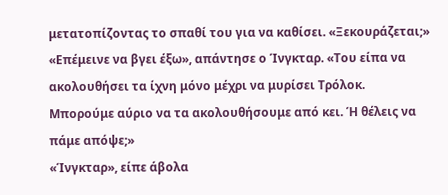μετατοπίζοντας το σπαθί του για να καθίσει. «Ξεκουράζεται;»
«Επέμεινε να βγει έξω», απάντησε ο Ίνγκταρ. «Του είπα να ακολουθήσει τα ίχνη μόνο μέχρι να μυρίσει Τρόλοκ. Μπορούμε αύριο να τα ακολουθήσουμε από κει. Ή θέλεις να πάμε απόψε;»
«Ίνγκταρ», είπε άβολα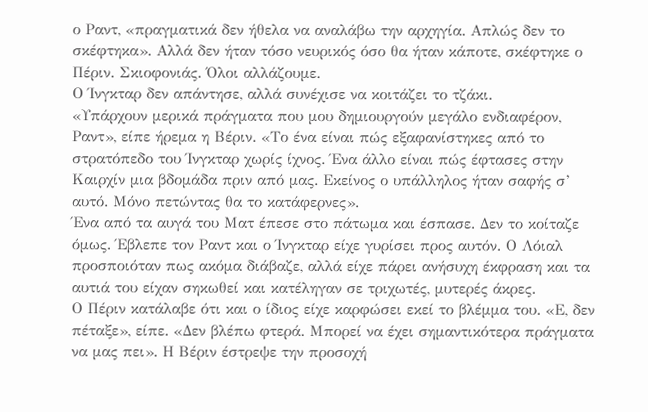ο Ραντ, «πραγματικά δεν ήθελα να αναλάβω την αρχηγία. Απλώς δεν το σκέφτηκα». Αλλά δεν ήταν τόσο νευρικός όσο θα ήταν κάποτε, σκέφτηκε ο Πέριν. Σκιοφονιάς. Όλοι αλλάζουμε.
Ο Ίνγκταρ δεν απάντησε, αλλά συνέχισε να κοιτάζει το τζάκι.
«Υπάρχουν μερικά πράγματα που μου δημιουργούν μεγάλο ενδιαφέρον, Ραντ», είπε ήρεμα η Βέριν. «Το ένα είναι πώς εξαφανίστηκες από το στρατόπεδο του Ίνγκταρ χωρίς ίχνος. Ένα άλλο είναι πώς έφτασες στην Καιρχίν μια βδομάδα πριν από μας. Εκείνος ο υπάλληλος ήταν σαφής σ’ αυτό. Μόνο πετώντας θα το κατάφερνες».
Ένα από τα αυγά του Ματ έπεσε στο πάτωμα και έσπασε. Δεν το κοίταζε όμως. Έβλεπε τον Ραντ και ο Ίνγκταρ είχε γυρίσει προς αυτόν. Ο Λόιαλ προσποιόταν πως ακόμα διάβαζε, αλλά είχε πάρει ανήσυχη έκφραση και τα αυτιά του είχαν σηκωθεί και κατέληγαν σε τριχωτές, μυτερές άκρες.
Ο Πέριν κατάλαβε ότι και ο ίδιος είχε καρφώσει εκεί το βλέμμα του. «Ε, δεν πέταξε», είπε. «Δεν βλέπω φτερά. Μπορεί να έχει σημαντικότερα πράγματα να μας πει». Η Βέριν έστρεψε την προσοχή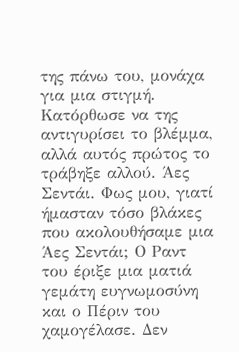της πάνω του, μονάχα για μια στιγμή. Κατόρθωσε να της αντιγυρίσει το βλέμμα, αλλά αυτός πρώτος το τράβηξε αλλού. Άες Σεντάι. Φως μου, γιατί ήμασταν τόσο βλάκες που ακολουθήσαμε μια Άες Σεντάι; Ο Ραντ του έριξε μια ματιά γεμάτη ευγνωμοσύνη και ο Πέριν του χαμογέλασε. Δεν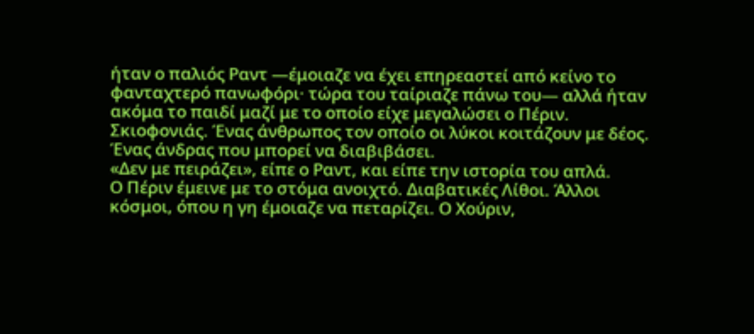ήταν ο παλιός Ραντ —έμοιαζε να έχει επηρεαστεί από κείνο το φανταχτερό πανωφόρι· τώρα του ταίριαζε πάνω του— αλλά ήταν ακόμα το παιδί μαζί με το οποίο είχε μεγαλώσει ο Πέριν. Σκιοφονιάς. Ένας άνθρωπος τον οποίο οι λύκοι κοιτάζουν με δέος. Ένας άνδρας που μπορεί να διαβιβάσει.
«Δεν με πειράζει», είπε ο Ραντ, και είπε την ιστορία του απλά.
Ο Πέριν έμεινε με το στόμα ανοιχτό. Διαβατικές Λίθοι. Άλλοι κόσμοι, όπου η γη έμοιαζε να πεταρίζει. Ο Χούριν,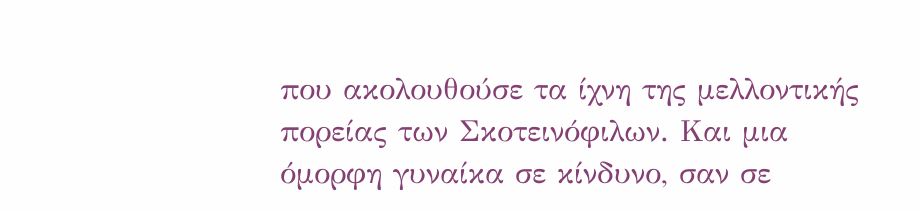που ακολουθούσε τα ίχνη της μελλοντικής πορείας των Σκοτεινόφιλων. Και μια όμορφη γυναίκα σε κίνδυνο, σαν σε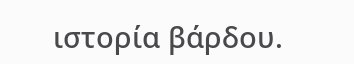ιστορία βάρδου.